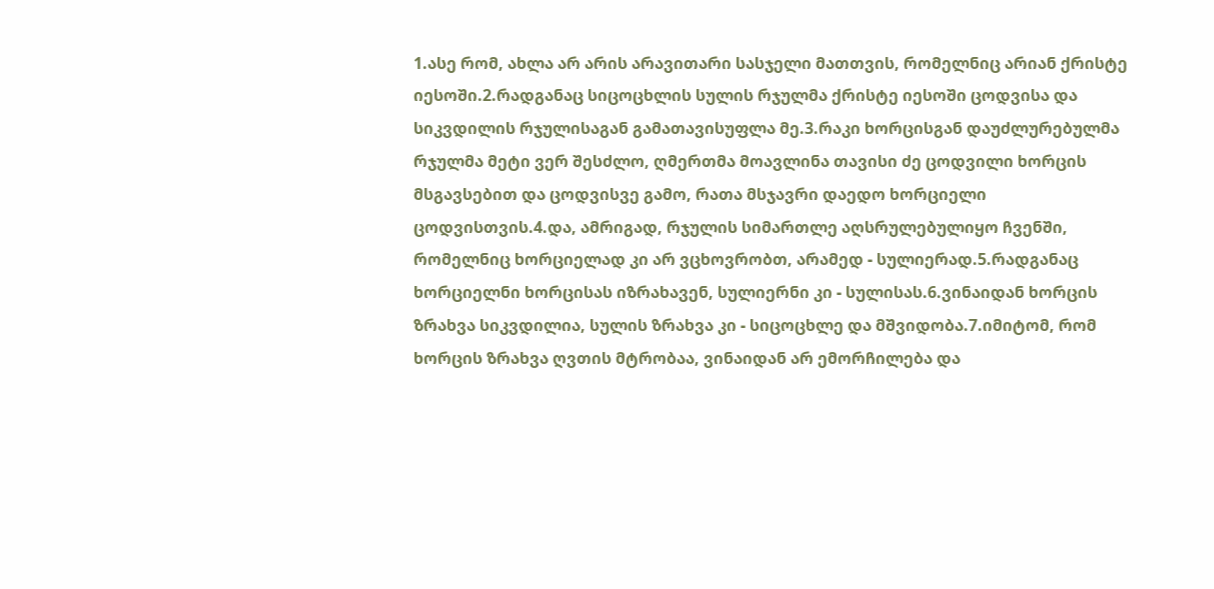1.ასე რომ, ახლა არ არის არავითარი სასჯელი მათთვის, რომელნიც არიან ქრისტე იესოში.2.რადგანაც სიცოცხლის სულის რჯულმა ქრისტე იესოში ცოდვისა და სიკვდილის რჯულისაგან გამათავისუფლა მე.3.რაკი ხორცისგან დაუძლურებულმა რჯულმა მეტი ვერ შესძლო, ღმერთმა მოავლინა თავისი ძე ცოდვილი ხორცის მსგავსებით და ცოდვისვე გამო, რათა მსჯავრი დაედო ხორციელი ცოდვისთვის.4.და, ამრიგად, რჯულის სიმართლე აღსრულებულიყო ჩვენში, რომელნიც ხორციელად კი არ ვცხოვრობთ, არამედ - სულიერად.5.რადგანაც ხორციელნი ხორცისას იზრახავენ, სულიერნი კი - სულისას.6.ვინაიდან ხორცის ზრახვა სიკვდილია, სულის ზრახვა კი - სიცოცხლე და მშვიდობა.7.იმიტომ, რომ ხორცის ზრახვა ღვთის მტრობაა, ვინაიდან არ ემორჩილება და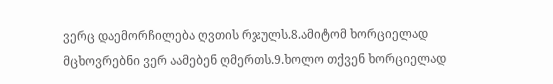ვერც დაემორჩილება ღვთის რჯულს.8.ამიტომ ხორციელად მცხოვრებნი ვერ აამებენ ღმერთს.9.ხოლო თქვენ ხორციელად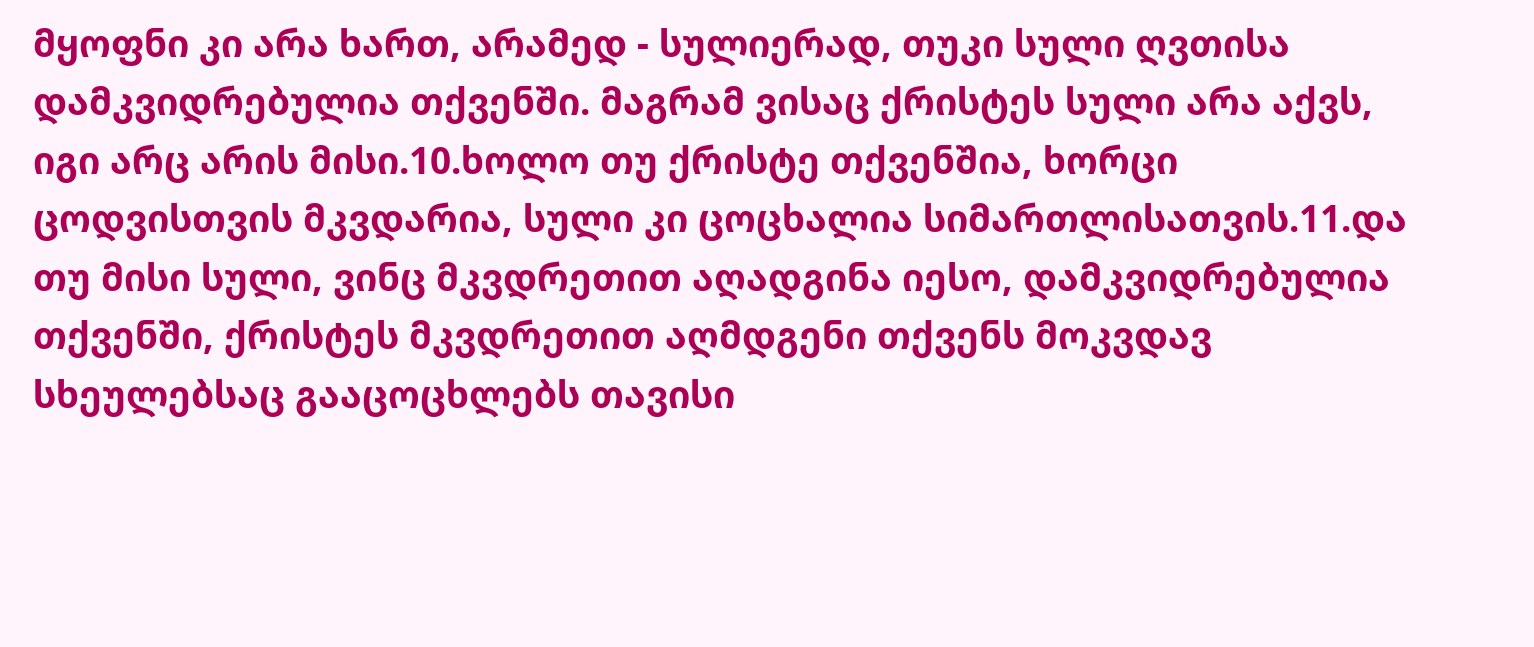მყოფნი კი არა ხართ, არამედ - სულიერად, თუკი სული ღვთისა დამკვიდრებულია თქვენში. მაგრამ ვისაც ქრისტეს სული არა აქვს, იგი არც არის მისი.10.ხოლო თუ ქრისტე თქვენშია, ხორცი ცოდვისთვის მკვდარია, სული კი ცოცხალია სიმართლისათვის.11.და თუ მისი სული, ვინც მკვდრეთით აღადგინა იესო, დამკვიდრებულია თქვენში, ქრისტეს მკვდრეთით აღმდგენი თქვენს მოკვდავ სხეულებსაც გააცოცხლებს თავისი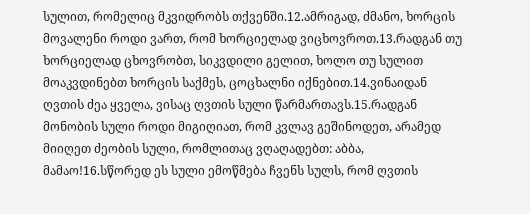სულით, რომელიც მკვიდრობს თქვენში.12.ამრიგად, ძმანო, ხორცის მოვალენი როდი ვართ, რომ ხორციელად ვიცხოვროთ.13.რადგან თუ ხორციელად ცხოვრობთ, სიკვდილი გელით, ხოლო თუ სულით მოაკვდინებთ ხორცის საქმეს, ცოცხალნი იქნებით.14.ვინაიდან ღვთის ძეა ყველა, ვისაც ღვთის სული წარმართავს.15.რადგან მონობის სული როდი მიგიღიათ, რომ კვლავ გეშინოდეთ, არამედ მიიღეთ ძეობის სული, რომლითაც ვღაღადებთ: აბბა, მამაო!16.სწორედ ეს სული ემოწმება ჩვენს სულს, რომ ღვთის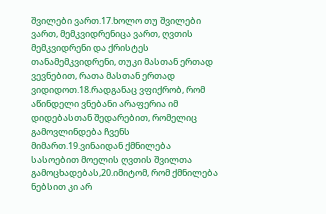შვილები ვართ.17.ხოლო თუ შვილები ვართ, მემკვიდრენიცა ვართ, ღვთის მემკვიდრენი და ქრისტეს თანამემკვიდრენი, თუკი მასთან ერთად ვევნებით, რათა მასთან ერთად ვიდიდოთ.18.რადგანაც ვფიქრობ, რომ აწინდელი ვნებანი არაფერია იმ დიდებასთან შედარებით, რომელიც გამოვლინდება ჩვენს მიმართ.19.ვინაიდან ქმნილება სასოებით მოელის ღვთის შვილთა გამოცხადებას,20.იმიტომ, რომ ქმნილება ნებსით კი არ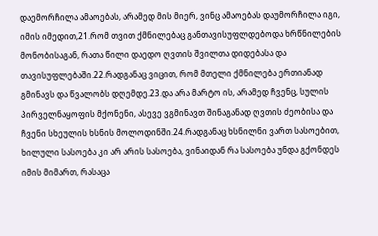დაემორჩილა ამაოებას, არამედ მის მიერ, ვინც ამაოებას დაუმორჩილა იგი, იმის იმედით,21.რომ თვით ქმნილებაც განთავისუფლდებოდა ხრწნილების მონობისაგან, რათა წილი დაედო ღვთის შვილთა დიდებასა და თავისუფლებაში.22.რადგანაც ვიცით, რომ მთელი ქმნილება ერთიანად გმინავს და წვალობს დღემდე.23.და არა მარტო ის, არამედ ჩვენც, სულის პირველნაყოფის მქონენი, ასევე ვგმინავთ შინაგანად ღვთის ძეობისა და ჩვენი სხეულის ხსნის მოლოდინში.24.რადგანაც ხსნილნი ვართ სასოებით, ხილული სასოება კი არ არის სასოება, ვინაიდან რა სასოება უნდა გქონდეს იმის მიმართ, რასაცა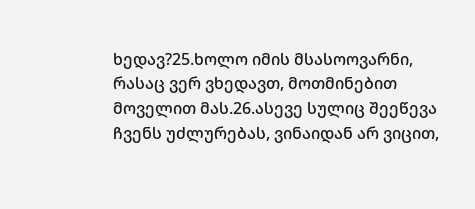ხედავ?25.ხოლო იმის მსასოოვარნი, რასაც ვერ ვხედავთ, მოთმინებით მოველით მას.26.ასევე სულიც შეეწევა ჩვენს უძლურებას, ვინაიდან არ ვიცით,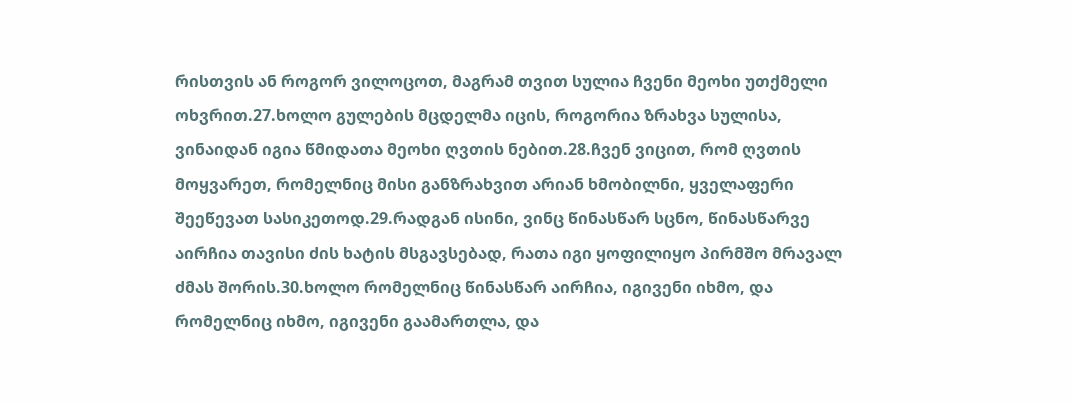რისთვის ან როგორ ვილოცოთ, მაგრამ თვით სულია ჩვენი მეოხი უთქმელი ოხვრით.27.ხოლო გულების მცდელმა იცის, როგორია ზრახვა სულისა, ვინაიდან იგია წმიდათა მეოხი ღვთის ნებით.28.ჩვენ ვიცით, რომ ღვთის მოყვარეთ, რომელნიც მისი განზრახვით არიან ხმობილნი, ყველაფერი შეეწევათ სასიკეთოდ.29.რადგან ისინი, ვინც წინასწარ სცნო, წინასწარვე აირჩია თავისი ძის ხატის მსგავსებად, რათა იგი ყოფილიყო პირმშო მრავალ ძმას შორის.30.ხოლო რომელნიც წინასწარ აირჩია, იგივენი იხმო, და რომელნიც იხმო, იგივენი გაამართლა, და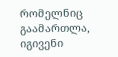რომელნიც გაამართლა, იგივენი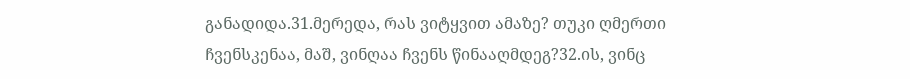განადიდა.31.მერედა, რას ვიტყვით ამაზე? თუკი ღმერთი ჩვენსკენაა, მაშ, ვინღაა ჩვენს წინააღმდეგ?32.ის, ვინც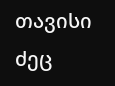თავისი ძეც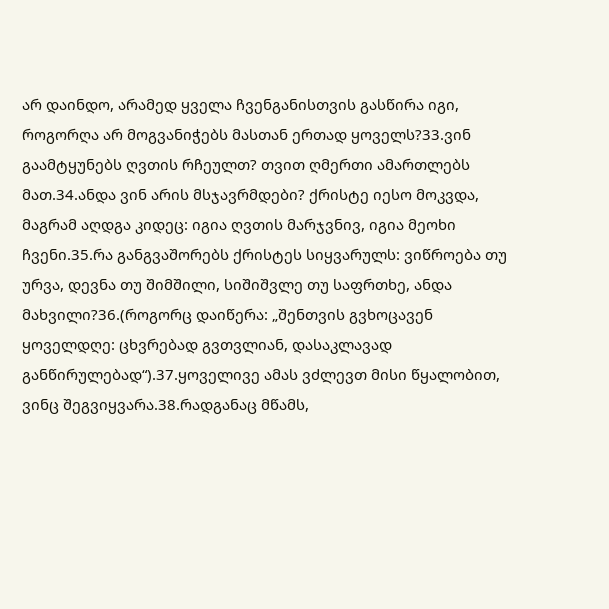არ დაინდო, არამედ ყველა ჩვენგანისთვის გასწირა იგი, როგორღა არ მოგვანიჭებს მასთან ერთად ყოველს?33.ვინ გაამტყუნებს ღვთის რჩეულთ? თვით ღმერთი ამართლებს მათ.34.ანდა ვინ არის მსჯავრმდები? ქრისტე იესო მოკვდა, მაგრამ აღდგა კიდეც: იგია ღვთის მარჯვნივ, იგია მეოხი ჩვენი.35.რა განგვაშორებს ქრისტეს სიყვარულს: ვიწროება თუ ურვა, დევნა თუ შიმშილი, სიშიშვლე თუ საფრთხე, ანდა მახვილი?36.(როგორც დაიწერა: „შენთვის გვხოცავენ ყოველდღე: ცხვრებად გვთვლიან, დასაკლავად განწირულებად“).37.ყოველივე ამას ვძლევთ მისი წყალობით, ვინც შეგვიყვარა.38.რადგანაც მწამს,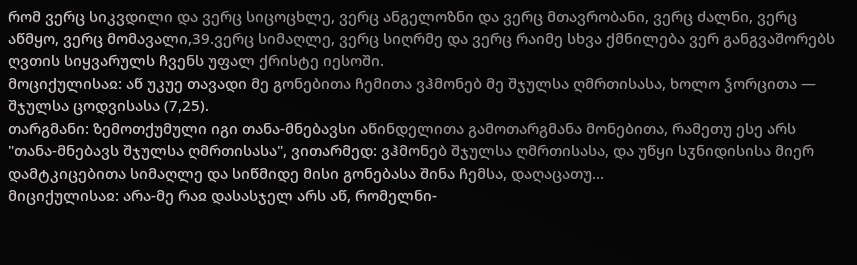რომ ვერც სიკვდილი და ვერც სიცოცხლე, ვერც ანგელოზნი და ვერც მთავრობანი, ვერც ძალნი, ვერც აწმყო, ვერც მომავალი,39.ვერც სიმაღლე, ვერც სიღრმე და ვერც რაიმე სხვა ქმნილება ვერ განგვაშორებს ღვთის სიყვარულს ჩვენს უფალ ქრისტე იესოში.
მოციქულისაჲ: აწ უკუე თავადი მე გონებითა ჩემითა ვჰმონებ მე შჯულსა ღმრთისასა, ხოლო ჴორცითა — შჯულსა ცოდვისასა (7,25).
თარგმანი: ზემოთქუმული იგი თანა-მნებავსი აწინდელითა გამოთარგმანა მონებითა, რამეთუ ესე არს "თანა-მნებავს შჯულსა ღმრთისასა", ვითარმედ: ვჰმონებ შჯულსა ღმრთისასა, და უწყი სჳნიდისისა მიერ დამტკიცებითა სიმაღლე და სიწმიდე მისი გონებასა შინა ჩემსა, დაღაცათუ...
მიციქულისაჲ: არა-მე რაჲ დასასჯელ არს აწ, რომელნი-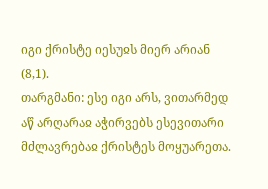იგი ქრისტე იესუჲს მიერ არიან (8,1).
თარგმანი: ესე იგი არს, ვითარმედ აწ არღარაჲ აჭირვებს ესევითარი მძლავრებაჲ ქრისტეს მოყუარეთა.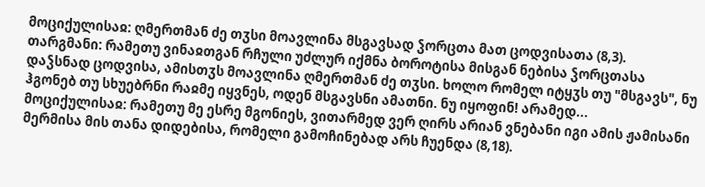მოციქულისაჲ: ღმერთმან ძე თჳსი მოავლინა მსგავსად ჴორცთა მათ ცოდვისათა (8,3).
თარგმანი: რამეთუ ვინაჲთგან რჩული უძლურ იქმნა ბოროტისა მისგან ნებისა ჴორცთასა დაჴსნად ცოდვისა, ამისთჳს მოავლინა ღმერთმან ძე თჳსი. ხოლო რომელ იტყჳს თუ "მსგავს", ნუ ჰგონებ თუ სხუებრნი რაჲმე იყვნეს, ოდენ მსგავსნი ამათნი. ნუ იყოფინ! არამედ...
მოციქულისაჲ: რამეთუ მე ესრე მგონიეს, ვითარმედ ვერ ღირს არიან ვნებანი იგი ამის ჟამისანი მერმისა მის თანა დიდებისა, რომელი გამოჩინებად არს ჩუენდა (8,18).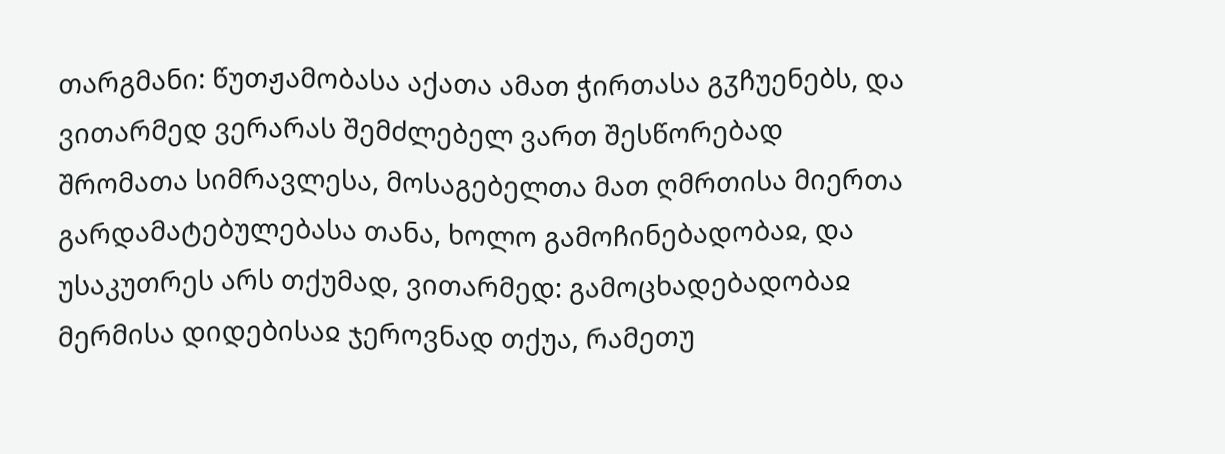თარგმანი: წუთჟამობასა აქათა ამათ ჭირთასა გჳჩუენებს, და ვითარმედ ვერარას შემძლებელ ვართ შესწორებად შრომათა სიმრავლესა, მოსაგებელთა მათ ღმრთისა მიერთა გარდამატებულებასა თანა, ხოლო გამოჩინებადობაჲ, და უსაკუთრეს არს თქუმად, ვითარმედ: გამოცხადებადობაჲ მერმისა დიდებისაჲ ჯეროვნად თქუა, რამეთუ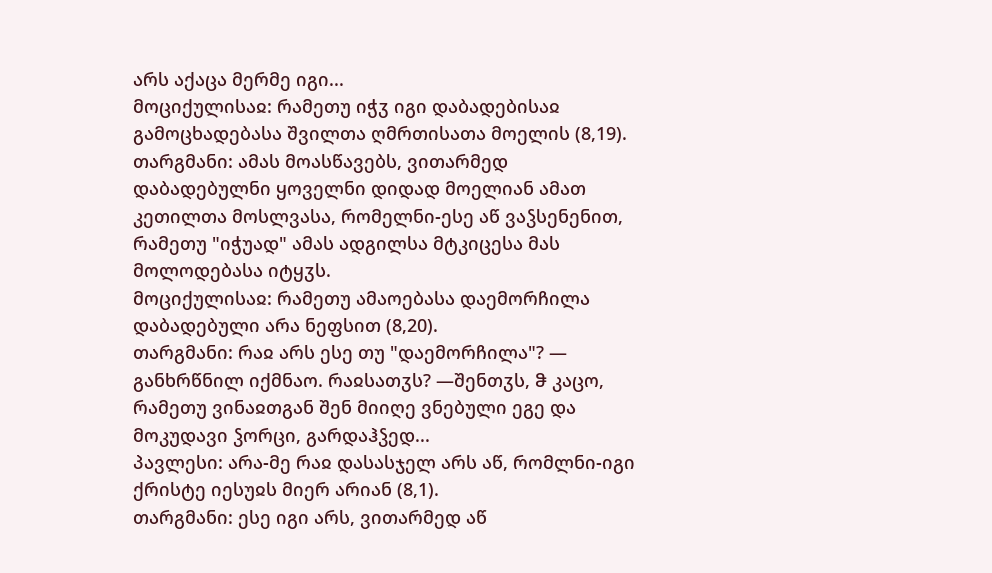არს აქაცა მერმე იგი...
მოციქულისაჲ: რამეთუ იჭჳ იგი დაბადებისაჲ გამოცხადებასა შვილთა ღმრთისათა მოელის (8,19).
თარგმანი: ამას მოასწავებს, ვითარმედ დაბადებულნი ყოველნი დიდად მოელიან ამათ კეთილთა მოსლვასა, რომელნი-ესე აწ ვაჴსენენით, რამეთუ "იჭუად" ამას ადგილსა მტკიცესა მას მოლოდებასა იტყჳს.
მოციქულისაჲ: რამეთუ ამაოებასა დაემორჩილა დაბადებული არა ნეფსით (8,20).
თარგმანი: რაჲ არს ესე თუ "დაემორჩილა"? — განხრწნილ იქმნაო. რაჲსათჳს? —შენთჳს, ჵ კაცო, რამეთუ ვინაჲთგან შენ მიიღე ვნებული ეგე და მოკუდავი ჴორცი, გარდაჰჴედ...
პავლესი: არა-მე რაჲ დასასჯელ არს აწ, რომლნი-იგი ქრისტე იესუჲს მიერ არიან (8,1).
თარგმანი: ესე იგი არს, ვითარმედ აწ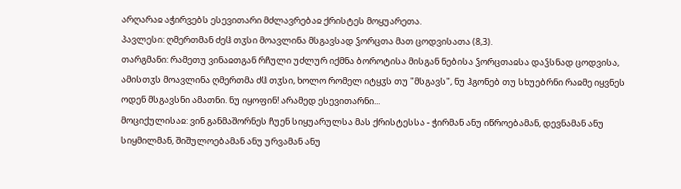არღარაჲ აჭირვებს ესევითარი მძლავრებაჲ ქრისტეს მოყუარეთა.
პავლესი: ღმერთმან ძეჱ თჳსი მოავლინა მსგავსად ჴორცთა მათ ცოდვისათა (8,3).
თარგმანი: რამეთუ ვინაჲთგან რჩული უძლურ იქმნა ბოროტისა მისგან ნებისა ჴორცთაჲსა დაჴსნად ცოდვისა, ამისთჳს მოავლინა ღმერთმა ძჱ თჳსი, ხოლო რომელ იტყჳს თუ "მსგავს", ნუ ჰგონებ თუ სხუებრნი რაჲმე იყვნეს ოდენ მსგავსნი ამათნი. ნუ იყოფინ! არამედ ესევითარნი...
მოციქულისაჲ: ვინ განმაშორნეს ჩუენ სიყუარულსა მას ქრისტესსა - ჭირმან ანუ იწროებამან, დევნამან ანუ სიყმილმან, შიშულოებამან ანუ ურვამან ანუ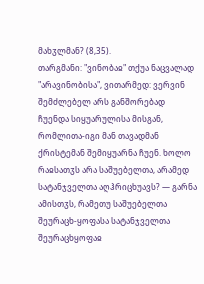მახჳლმან? (8,35).
თარგმანი: "ვინობაჲ" თქუა ნაცვალად "არავინობისა", ვითარმედ: ვერვინ შემძლებელ არს განშორებად ჩუენდა სიყუარულისა მისგან, რომლითა-იგი მან თავადმან ქრისტემან შემიყუარნა ჩუენ. ხოლო რაჲსათჳს არა საშუებელთა, არამედ სატანჯველთა აღჰრიცხუავს? — გარნა ამისთჳს, რამეთუ საშუებელთა შეურაცხ-ყოფასა სატანჯველთა შეურაცხყოფაჲ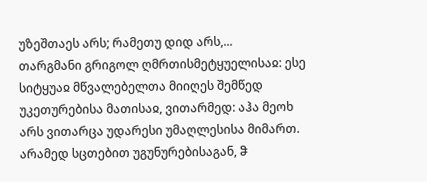უზეშთაეს არს; რამეთუ დიდ არს,...
თარგმანი გრიგოლ ღმრთისმეტყუელისაჲ: ესე სიტყუაჲ მწვალებელთა მიიღეს შემწედ უკეთურებისა მათისაჲ, ვითარმედ: აჰა მეოხ არს ვითარცა უდარესი უმაღლესისა მიმართ. არამედ სცთებით უგუნურებისაგან, ჵ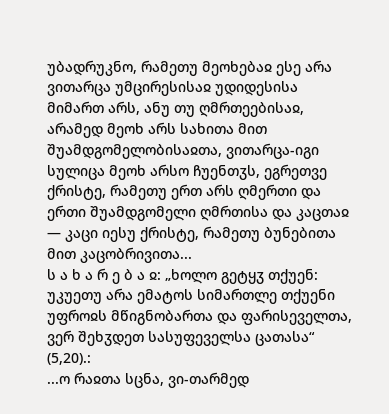უბადრუკნო, რამეთუ მეოხებაჲ ესე არა ვითარცა უმცირესისაჲ უდიდესისა მიმართ არს, ანუ თუ ღმრთეებისაჲ, არამედ მეოხ არს სახითა მით შუამდგომელობისაჲთა, ვითარცა-იგი სულიცა მეოხ არსო ჩუენთჳს, ეგრეთვე ქრისტე, რამეთუ ერთ არს ღმერთი და ერთი შუამდგომელი ღმრთისა და კაცთაჲ — კაცი იესუ ქრისტე, რამეთუ ბუნებითა მით კაცობრივითა...
ს ა ხ ა რ ე ბ ა ჲ: „ხოლო გეტყჳ თქუენ: უკუეთუ არა ემატოს სიმართლე თქუენი უფროჲს მწიგნობართა და ფარისეველთა, ვერ შეხჳდეთ სასუფეველსა ცათასა“ (5,20).:
...ო რაჲთა სცნა, ვი-თარმედ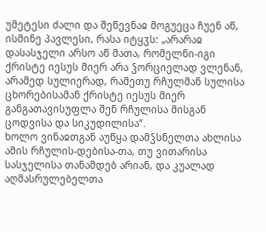უმეტესი ძალი და შეწევნაჲ მოგუეცა ჩუენ აწ, ისმინე პავლესი, რასა იტყჳს: „არარაჲ დასასჯელი არსო აწ მათა, რომელნი-იგი ქრისტე იესუს მიერ არა ჴორციელად ვლენან, არამედ სულიერად, რამეთუ რჩულმან სულისა ცხორებისამან ქრისტე იესუს მიერ განგათავისუფლა შენ რჩულისა მისგან ცოდვისა და სიკუდილისა“.
ხოლო ვინაჲთგან აუწყა დამჴსნელთა ახლისა ამის რჩულის-დებისა-თა, თუ ვითარისა სასჯელისა თანამდებ არიან, და კუალად აღმასრულებელთა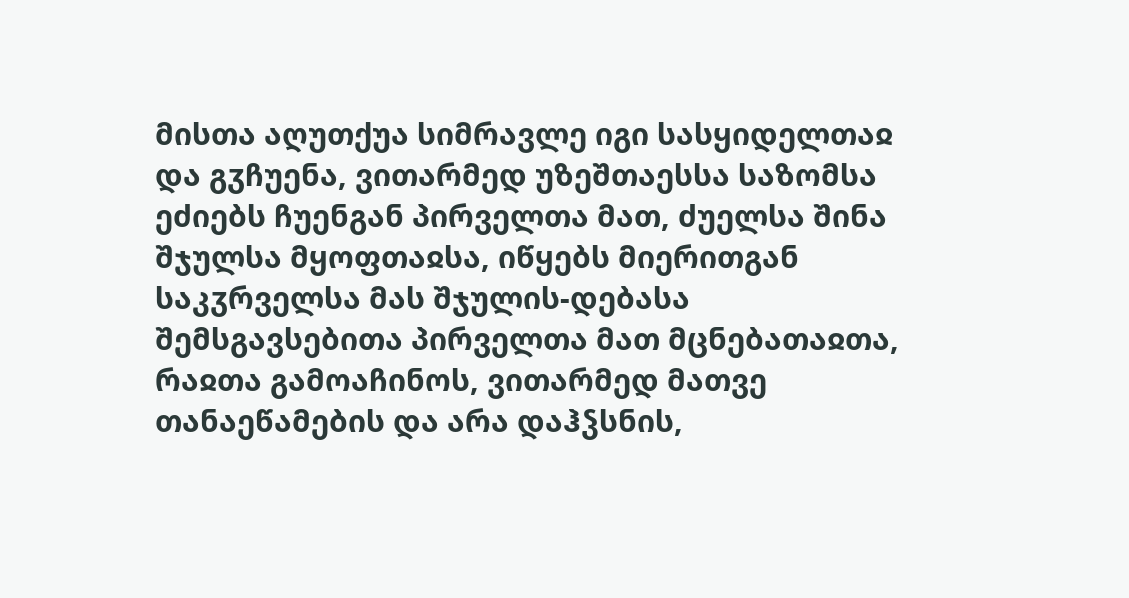მისთა აღუთქუა სიმრავლე იგი სასყიდელთაჲ და გჳჩუენა, ვითარმედ უზეშთაესსა საზომსა ეძიებს ჩუენგან პირველთა მათ, ძუელსა შინა შჯულსა მყოფთაჲსა, იწყებს მიერითგან საკჳრველსა მას შჯულის-დებასა შემსგავსებითა პირველთა მათ მცნებათაჲთა, რაჲთა გამოაჩინოს, ვითარმედ მათვე თანაეწამების და არა დაჰჴსნის,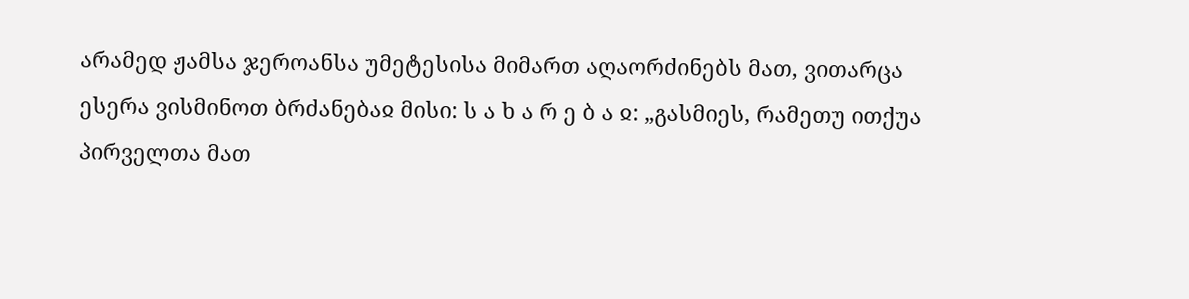არამედ ჟამსა ჯეროანსა უმეტესისა მიმართ აღაორძინებს მათ, ვითარცა ესერა ვისმინოთ ბრძანებაჲ მისი: ს ა ხ ა რ ე ბ ა ჲ: „გასმიეს, რამეთუ ითქუა პირველთა მათ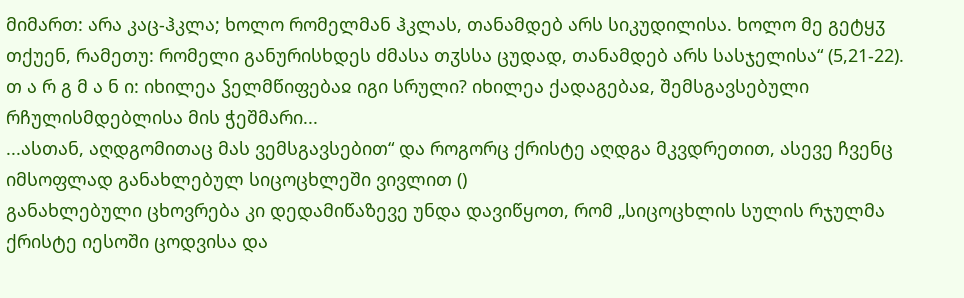მიმართ: არა კაც-ჰკლა; ხოლო რომელმან ჰკლას, თანამდებ არს სიკუდილისა. ხოლო მე გეტყჳ თქუენ, რამეთუ: რომელი განურისხდეს ძმასა თჳსსა ცუდად, თანამდებ არს სასჯელისა“ (5,21-22).
თ ა რ გ მ ა ნ ი: იხილეა ჴელმწიფებაჲ იგი სრული? იხილეა ქადაგებაჲ, შემსგავსებული რჩულისმდებლისა მის ჭეშმარი...
...ასთან, აღდგომითაც მას ვემსგავსებით“ და როგორც ქრისტე აღდგა მკვდრეთით, ასევე ჩვენც იმსოფლად განახლებულ სიცოცხლეში ვივლით ()
განახლებული ცხოვრება კი დედამიწაზევე უნდა დავიწყოთ, რომ „სიცოცხლის სულის რჯულმა ქრისტე იესოში ცოდვისა და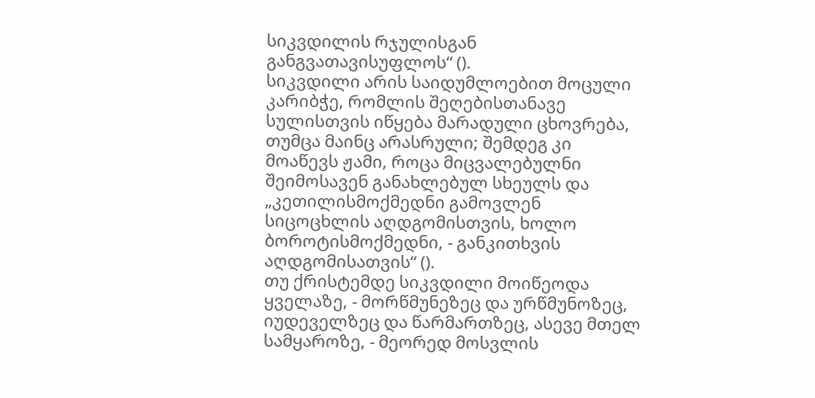სიკვდილის რჯულისგან განგვათავისუფლოს“ ().
სიკვდილი არის საიდუმლოებით მოცული კარიბჭე, რომლის შეღებისთანავე სულისთვის იწყება მარადული ცხოვრება, თუმცა მაინც არასრული; შემდეგ კი მოაწევს ჟამი, როცა მიცვალებულნი შეიმოსავენ განახლებულ სხეულს და „კეთილისმოქმედნი გამოვლენ სიცოცხლის აღდგომისთვის, ხოლო ბოროტისმოქმედნი, - განკითხვის აღდგომისათვის“ ().
თუ ქრისტემდე სიკვდილი მოიწეოდა ყველაზე, - მორწმუნეზეც და ურწმუნოზეც, იუდეველზეც და წარმართზეც, ასევე მთელ სამყაროზე, - მეორედ მოსვლის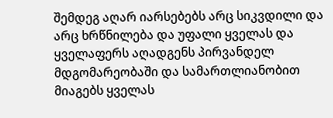შემდეგ აღარ იარსებებს არც სიკვდილი და არც ხრწნილება და უფალი ყველას და ყველაფერს აღადგენს პირვანდელ მდგომარეობაში და სამართლიანობით მიაგებს ყველას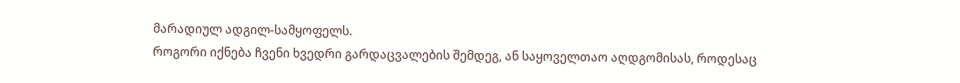მარადიულ ადგილ-სამყოფელს.
როგორი იქნება ჩვენი ხვედრი გარდაცვალების შემდეგ, ან საყოველთაო აღდგომისას, როდესაც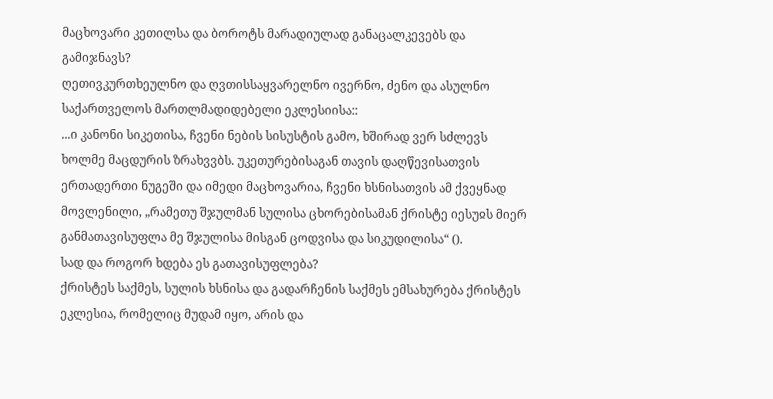მაცხოვარი კეთილსა და ბოროტს მარადიულად განაცალკევებს და გამიჯნავს?
ღეთივკურთხეულნო და ღვთისსაყვარელნო ივერნო, ძენო და ასულნო საქართველოს მართლმადიდებელი ეკლესიისა::
...ი კანონი სიკეთისა, ჩვენი ნების სისუსტის გამო, ხშირად ვერ სძლევს ხოლმე მაცდურის ზრახვვბს. უკეთურებისაგან თავის დაღწევისათვის ერთადერთი ნუგეში და იმედი მაცხოვარია, ჩვენი ხსნისათვის ამ ქვეყნად მოვლენილი, „რამეთუ შჯულმან სულისა ცხორებისამან ქრისტე იესუჲს მიერ განმათავისუფლა მე შჯულისა მისგან ცოდვისა და სიკუდილისა“ ().
სად და როგორ ხდება ეს გათავისუფლება?
ქრისტეს საქმეს, სულის ხსნისა და გადარჩენის საქმეს ემსახურება ქრისტეს ეკლესია, რომელიც მუდამ იყო, არის და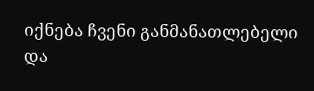იქნება ჩვენი განმანათლებელი და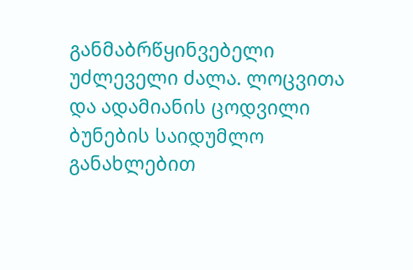განმაბრწყინვებელი უძლეველი ძალა. ლოცვითა და ადამიანის ცოდვილი ბუნების საიდუმლო განახლებით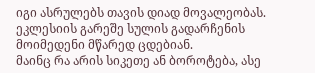იგი ასრულებს თავის დიად მოვალეობას. ეკლესიის გარეშე სულის გადარჩენის მოიმედენი მწარედ ცდებიან.
მაინც რა არის სიკეთე ან ბოროტება, ასე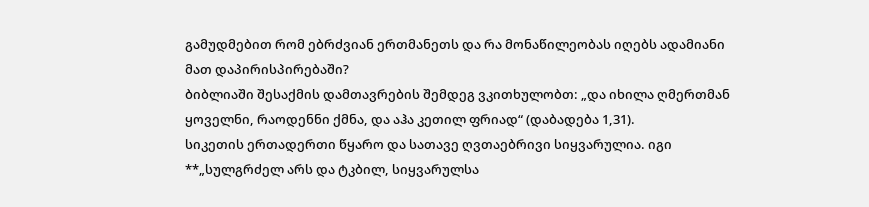გამუდმებით რომ ებრძვიან ერთმანეთს და რა მონაწილეობას იღებს ადამიანი მათ დაპირისპირებაში?
ბიბლიაში შესაქმის დამთავრების შემდეგ ვკითხულობთ: „და იხილა ღმერთმან ყოველნი, რაოდენნი ქმნა, და აჰა კეთილ ფრიად“ (დაბადება 1,31).
სიკეთის ერთადერთი წყარო და სათავე ღვთაებრივი სიყვარულია. იგი **„სულგრძელ არს და ტკბილ, სიყვარულსა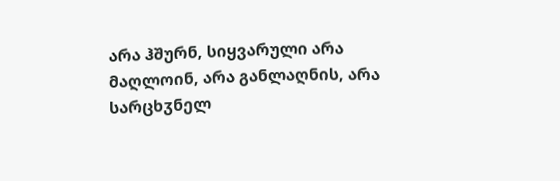არა ჰშურნ, სიყვარული არა მაღლოინ, არა განლაღნის, არა სარცხჳნელ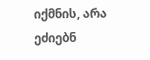იქმნის, არა ეძიებნ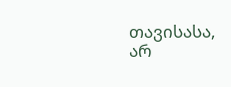თავისასა, არ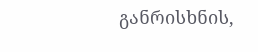განრისხნის,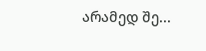არამედ შე...